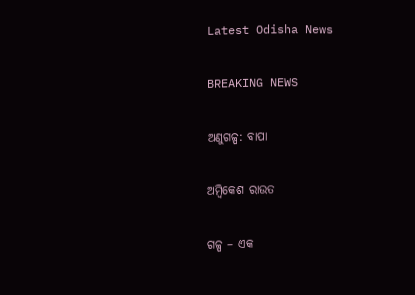Latest Odisha News

BREAKING NEWS

ଅଣୁଗଳ୍ପ: ବାପା

ଅମ୍ବିକେଶ ରାଉତ

ଗଳ୍ପ – ଏକ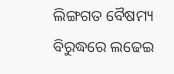ଲିଙ୍ଗଗତ ବୈଷମ୍ୟ ବିରୁଦ୍ଧରେ ଲଢେଇ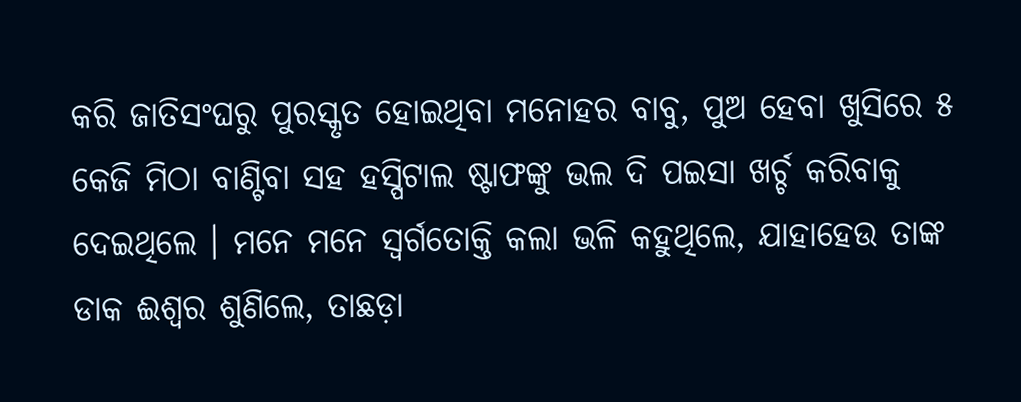କରି ଜାତିସଂଘରୁ ପୁରସ୍କୃତ ହୋଇଥିବା ମନୋହର ବାବୁ, ପୁଅ ହେବା ଖୁସିରେ ୫ କେଜି ମିଠା ବାଣ୍ଟିବା ସହ ହସ୍ପିଟାଲ ଷ୍ଟାଫଙ୍କୁ ଭଲ ଦି ପଇସା ଖର୍ଚ୍ଚ କରିବାକୁ ଦେଇଥିଲେ । ମନେ ମନେ ସ୍ୱର୍ଗତୋକ୍ତି କଲା ଭଳି କହୁଥିଲେ, ଯାହାହେଉ ତାଙ୍କ ଡାକ ଈଶ୍ୱର ଶୁଣିଲେ, ତାଛଡ଼ା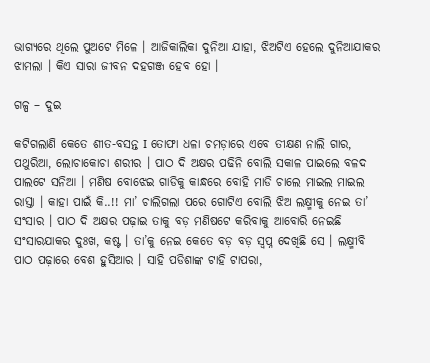ଭାଗ୍ୟରେ ଥିଲେ ପୁଅଟେ ମିଳେ । ଆଜିକାଲିକା ଦୁନିଆ ଯାହା, ଝିଅଟିଏ ହେଲେ ଦୁନିଆଯାକର ଝାମଲା । କିଏ ସାରା ଜୀବନ ଦହଗଞ୍ଜ ହେବ ହୋ ।

ଗଳ୍ପ – ଦୁଇ

କଟିଗଲାଣି କେତେ ଶୀତ-ବସନ୍ତ I ତୋଫା ଧଳା ଚମଡ଼ାରେ ଏବେ ତୀକ୍ଷଣ ନାଲି ଗାର, ପଥୁରିଆ, ଲୋଚାକୋଚା ଶରୀର । ପାଠ ଦି ଅକ୍ଷର ପଢିନି ବୋଲି ସକାଳ ପାଇଲେ ବଳଦ ପାଲଟେ ସନିଆ । ମଣିଷ ବୋଝେଇ ଗାଡିକୁ କାନ୍ଧରେ ବୋହି ମାଡି ଚାଲେ ମାଇଲ ମାଇଲ ରାସ୍ତା । କାହା ପାଇଁ କି..!! ମା’ ଚାଲିଗଲା ପରେ ଗୋଟିଏ ବୋଲି ଝିଅ ଲକ୍ଷ୍ମୀକୁ ନେଇ ତା’ ସଂସାର । ପାଠ ଦି ଅକ୍ଷର ପଢ଼ାଇ ତାକୁ ବଡ଼ ମଣିଷଟେ କରିବାକୁ ଆବୋରି ନେଇଛି ସଂସାରଯାକର ଦୁଃଖ, କଷ୍ଟ । ତା’କୁ ନେଇ କେତେ ବଡ଼ ବଡ଼ ସ୍ବପ୍ନ ଦେଖିଛି ସେ । ଲକ୍ଷ୍ମୀବି ପାଠ ପଢ଼ାରେ ବେଶ ହୁସିଆର । ସାହି ପଡିଶାଙ୍କ ଟାହି ଟାପରା,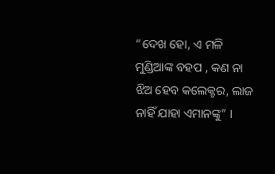“ଦେଖ ହୋ, ଏ ମଳି ମୁଣ୍ଡିଆଙ୍କ ବହପ , କଣ ନା ଝିଅ ହେବ କଲେକ୍ଟର, ଲାଜ ନାହିଁ ଯାହା ଏମାନଙ୍କୁ” ।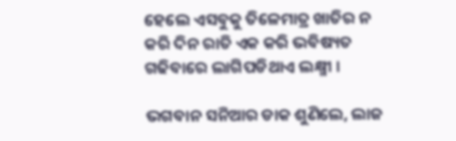ହେଲେ ଏସବୁକୁ ତିଳେମାତ୍ର ଖାତିର ନ କରି ଦିନ ରାତି ଏକ କରି ଭବିଷ୍ୟତ ଗଢିବାରେ ଲାଗିପଡିଥାଏ ଲକ୍ଷ୍ମୀ ।

ଭଗବାନ ସନିଆର ଡାକ ଶୁଣିଲେ, ଲାଜ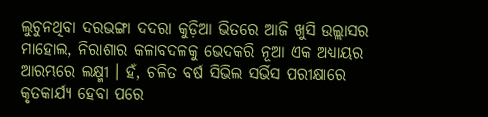ଲୁଚୁନଥିବା ଦରଭଙ୍ଗା ଦଦରା କୁଡ଼ିଆ ଭିତରେ ଆଜି ଖୁସି ଉଲ୍ଲାସର ମାହୋଲ, ନିରାଶାର କଳାବଦଳକୁ ଭେଦକରି ନୂଆ ଏକ ଅଧ୍ୟାୟର ଆରମ୍ଭରେ ଲକ୍ଷ୍ମୀ । ହଁ, ଚଳିତ ବର୍ଷ ସିଭିଲ ସର୍ଭିସ ପରୀକ୍ଷାରେ କୃତକାର୍ଯ୍ୟ ହେବା ପରେ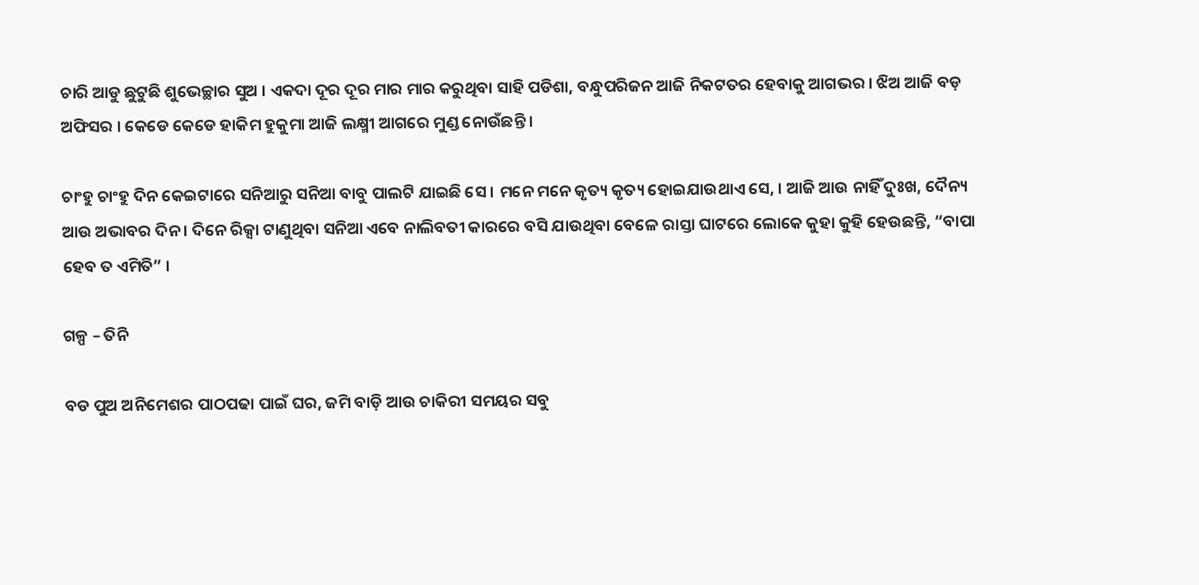ଚାରି ଆଡୁ ଛୁଟୁଛି ଶୁଭେଚ୍ଛାର ସୁଅ । ଏକଦା ଦୂର ଦୂର ମାର ମାର କରୁଥିବା ସାହି ପଡିଶା, ବନ୍ଧୁପରିଜନ ଆଜି ନିକଟତର ହେବାକୁ ଆଗଭର । ଝିଅ ଆଜି ବଡ଼ ଅଫିସର । କେଡେ କେଡେ ହାକିମ ହୁକୁମା ଆଜି ଲକ୍ଷ୍ମୀ ଆଗରେ ମୁଣ୍ଡ ନୋଉଁଛନ୍ତି ।

ଚାଂହୁ ଚାଂହୁ ଦିନ କେଇଟାରେ ସନିଆରୁ ସନିଆ ବାବୁ ପାଲଟି ଯାଇଛି ସେ । ମନେ ମନେ କୃତ୍ୟ କୃତ୍ୟ ହୋଇଯାଉଥାଏ ସେ, । ଆଜି ଆଉ ନାହିଁ ଦୁଃଖ, ଦୈନ୍ୟ ଆଉ ଅଭାବର ଦିନ । ଦିନେ ରିକ୍ସା ଟାଣୁଥିବା ସନିଆ ଏବେ ନାଲିବତୀ କାରରେ ବସି ଯାଉଥିବା ବେଳେ ରାସ୍ତା ଘାଟରେ ଲୋକେ କୁହା କୁହି ହେଉଛନ୍ତି, “ବାପା ହେବ ତ ଏମିତି” ।

ଗଳ୍ପ – ତିନି

ବଡ ପୁଅ ଅନିମେଶର ପାଠପଢା ପାଇଁ ଘର, ଜମି ବାଡ଼ି ଆଉ ଚାକିରୀ ସମୟର ସବୁ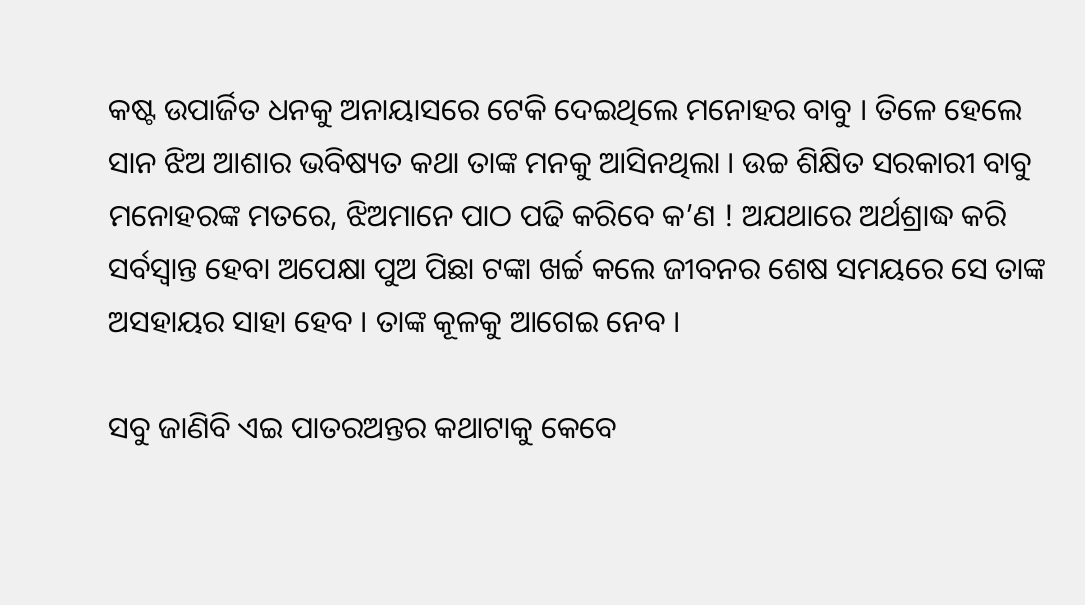କଷ୍ଟ ଉପାର୍ଜିତ ଧନକୁ ଅନାୟାସରେ ଟେକି ଦେଇଥିଲେ ମନୋହର ବାବୁ । ତିଳେ ହେଲେ ସାନ ଝିଅ ଆଶାର ଭବିଷ୍ୟତ କଥା ତାଙ୍କ ମନକୁ ଆସିନଥିଲା । ଉଚ୍ଚ ଶିକ୍ଷିତ ସରକାରୀ ବାବୁ ମନୋହରଙ୍କ ମତରେ, ଝିଅମାନେ ପାଠ ପଢି କରିବେ କ’ଣ ! ଅଯଥାରେ ଅର୍ଥଶ୍ରାଦ୍ଧ କରି ସର୍ବସ୍ୱାନ୍ତ ହେବା ଅପେକ୍ଷା ପୁଅ ପିଛା ଟଙ୍କା ଖର୍ଚ୍ଚ କଲେ ଜୀବନର ଶେଷ ସମୟରେ ସେ ତାଙ୍କ ଅସହାୟର ସାହା ହେବ । ତାଙ୍କ କୂଳକୁ ଆଗେଇ ନେବ ।

ସବୁ ଜାଣିବି ଏଇ ପାତରଅନ୍ତର କଥାଟାକୁ କେବେ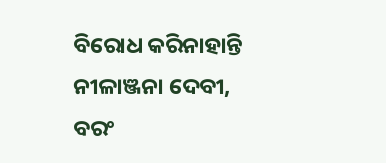ବିରୋଧ କରିନାହାନ୍ତି ନୀଳାଞ୍ଜନା ଦେବୀ, ବରଂ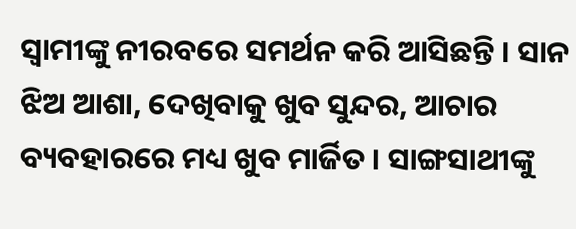ସ୍ଵାମୀଙ୍କୁ ନୀରବରେ ସମର୍ଥନ କରି ଆସିଛନ୍ତି । ସାନ ଝିଅ ଆଶା, ଦେଖିବାକୁ ଖୁବ ସୁନ୍ଦର, ଆଚାର ବ୍ୟବହାରରେ ମଧ୍ୟ ଖୁବ ମାର୍ଜିତ । ସାଙ୍ଗସାଥୀଙ୍କୁ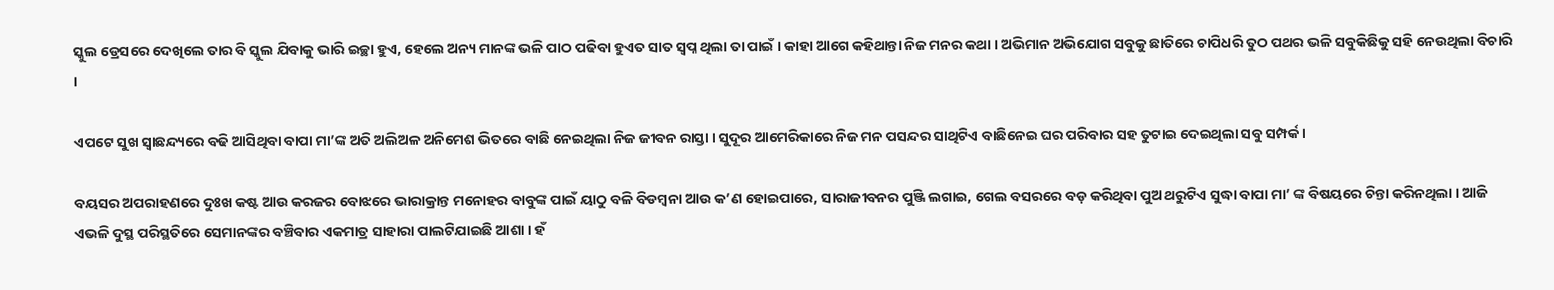ସ୍କୁଲ ଡ୍ରେସରେ ଦେଖିଲେ ତାର ବି ସ୍କୁଲ ଯିବାକୁ ଭାରି ଇଚ୍ଛା ହୁଏ, ହେଲେ ଅନ୍ୟ ମାନଙ୍କ ଭଳି ପାଠ ପଢିବା ହୁଏତ ସାତ ସ୍ୱପ୍ନ ଥିଲା ତା ପାଇଁ । କାହା ଆଗେ କହିଥାନ୍ତା ନିଜ ମନର କଥା । ଅଭିମାନ ଅଭିଯୋଗ ସବୁକୁ ଛାତିରେ ଚାପିଧରି ତୁଠ ପଥର ଭଳି ସବୁକିଛିକୁ ସହି ନେଉଥିଲା ବିଚାରି ।

ଏପଟେ ସୁଖ ସ୍ବାଛନ୍ଦ୍ୟରେ ବଢି ଆସିଥିବା ବାପା ମା’ଙ୍କ ଅତି ଅଲିଅଳ ଅନିମେଶ ଭିତରେ ବାଛି ନେଇଥିଲା ନିଜ ଜୀବନ ରାସ୍ତା । ସୁଦୂର ଆମେରିକାରେ ନିଜ ମନ ପସନ୍ଦର ସାଥିଟିଏ ବାଛିନେଇ ଘର ପରିବାର ସହ ତୁଟାଇ ଦେଇଥିଲା ସବୁ ସମ୍ପର୍କ ।

ବୟସର ଅପରାହଣରେ ଦୁଃଖ କଷ୍ଟ ଆଉ କରଜର ବୋଝରେ ଭାରାକ୍ରାନ୍ତ ମନୋହର ବାବୁଙ୍କ ପାଇଁ ୟାଠୁ ବଳି ବିଡମ୍ବନା ଆଉ କ’ଣ ହୋଇପାରେ, ସାରାଜୀବନର ପୁଞ୍ଜି ଲଗାଇ, ଗେଲ ବସରରେ ବଡ଼ କରିଥିବା ପୁଅ ଥରୁଟିଏ ସୁଦ୍ଧା ବାପା ମା’ ଙ୍କ ବିଷୟରେ ଚିନ୍ତା କରିନଥିଲା । ଆଜି ଏଭଳି ଦୁସ୍ଥ ପରିସ୍ଥତିରେ ସେମାନଙ୍କର ବଞ୍ଚିବାର ଏକମାତ୍ର ସାହାରା ପାଲଟିଯାଇଛି ଆଶା । ହଁ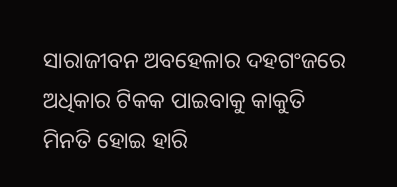ସାରାଜୀବନ ଅବହେଳାର ଦହଗଂଜରେ ଅଧିକାର ଟିକକ ପାଇବାକୁ କାକୁତି ମିନତି ହୋଇ ହାରି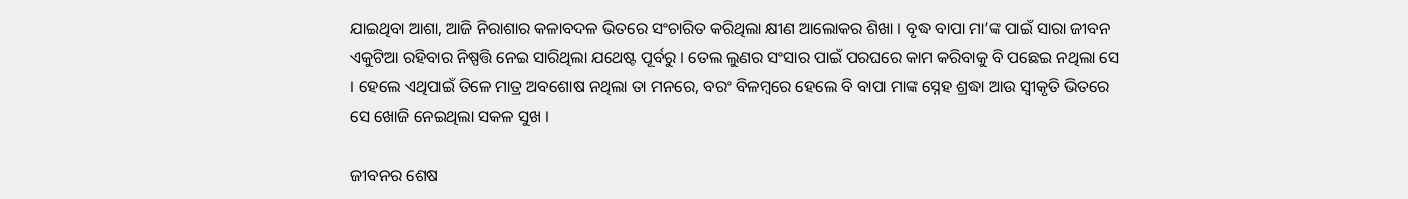ଯାଇଥିବା ଆଶା, ଆଜି ନିରାଶାର କଳାବଦଳ ଭିତରେ ସଂଚାରିତ କରିଥିଲା କ୍ଷୀଣ ଆଲୋକର ଶିଖା । ବୃଦ୍ଧ ବାପା ମା’ଙ୍କ ପାଇଁ ସାରା ଜୀବନ ଏକୁଟିଆ ରହିବାର ନିଷ୍ପତ୍ତି ନେଇ ସାରିଥିଲା ଯଥେଷ୍ଟ ପୂର୍ବରୁ । ତେଲ ଲୁଣର ସଂସାର ପାଇଁ ପରଘରେ କାମ କରିବାକୁ ବି ପଛେଇ ନଥିଲା ସେ । ହେଲେ ଏଥିପାଇଁ ତିଳେ ମାତ୍ର ଅବଶୋଷ ନଥିଲା ତା ମନରେ, ବରଂ ବିଳମ୍ବରେ ହେଲେ ବି ବାପା ମାଙ୍କ ସ୍ନେହ ଶ୍ରଦ୍ଧା ଆଉ ସ୍ୱୀକୃତି ଭିତରେ ସେ ଖୋଜି ନେଇଥିଲା ସକଳ ସୁଖ ।

ଜୀବନର ଶେଷ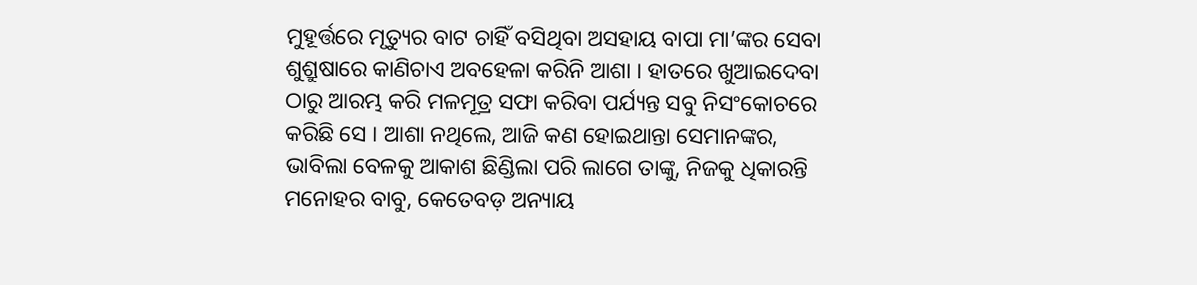ମୁହୂର୍ତ୍ତରେ ମୃତ୍ୟୁର ବାଟ ଚାହିଁ ବସିଥିବା ଅସହାୟ ବାପା ମା’ଙ୍କର ସେବା ଶୁଶ୍ରୁଷାରେ କାଣିଚାଏ ଅବହେଳା କରିନି ଆଶା । ହାତରେ ଖୁଆଇଦେବା ଠାରୁ ଆରମ୍ଭ କରି ମଳମୂତ୍ର ସଫା କରିବା ପର୍ଯ୍ୟନ୍ତ ସବୁ ନିସଂକୋଚରେ କରିଛି ସେ । ଆଶା ନଥିଲେ, ଆଜି କଣ ହୋଇଥାନ୍ତା ସେମାନଙ୍କର, ଭାବିଲା ବେଳକୁ ଆକାଶ ଛିଣ୍ଡିଲା ପରି ଲାଗେ ତାଙ୍କୁ, ନିଜକୁ ଧିକାରନ୍ତି ମନୋହର ବାବୁ, କେତେବଡ଼ ଅନ୍ୟାୟ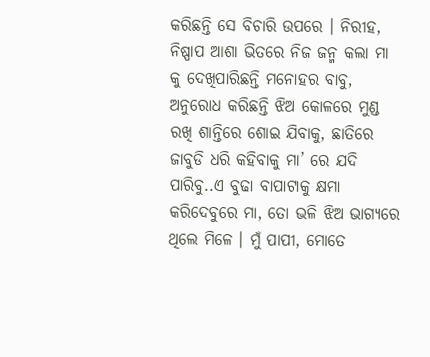କରିଛନ୍ତି ସେ ବିଚାରି ଉପରେ । ନିରୀହ, ନିଷ୍ପାପ ଆଶା ଭିତରେ ନିଜ ଜନ୍ମ କଲା ମା କୁ ଦେଖିପାରିଛନ୍ତି ମନୋହର ବାବୁ, ଅନୁରୋଧ କରିଛନ୍ତି ଝିଅ କୋଳରେ ମୁଣ୍ଡ ରଖି ଶାନ୍ତିରେ ଶୋଇ ଯିବାକୁ, ଛାତିରେ ଜାବୁଡି ଧରି କହିବାକୁ ମା’ ରେ ଯଦି ପାରିବୁ..ଏ ବୁଢା ବାପାଟାକୁ କ୍ଷମା କରିଦେବୁରେ ମା, ତୋ ଭଳି ଝିଅ ଭାଗ୍ୟରେ ଥିଲେ ମିଳେ । ମୁଁ ପାପୀ, ମୋତେ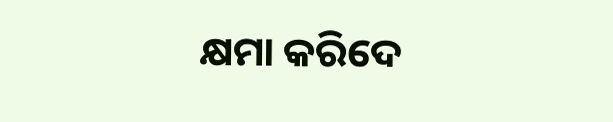କ୍ଷମା କରିଦେ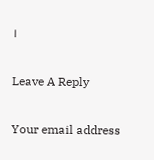।

Leave A Reply

Your email address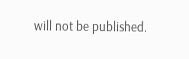will not be published.